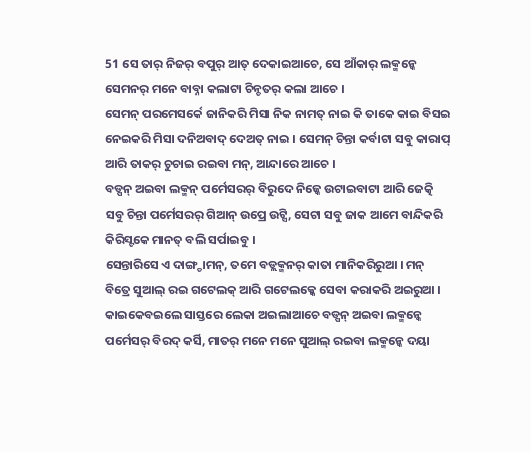51 ସେ ତାର୍ ନିଜର୍ ବପୁର୍ ଆତ୍ ଦେକାଇଆଚେ, ସେ ଆଁକାର୍ ଲକ୍ମନ୍କେ ସେମନର୍ ମନେ ବାବ୍ନା କଲାଟା ଚିନ୍ଚତର୍ କଲା ଆଚେ ।
ସେମନ୍ ପରମେସର୍କେ ଜାନିକରି ମିସା ନିକ ନାମତ୍ ନାଇ କି ତାକେ କାଇ ବିସଇ ନେଇକରି ମିସା ଦନିଅବାଦ୍ ଦେଅତ୍ ନାଇ । ସେମନ୍ ଚିନ୍ତା କର୍ବାଟା ସବୁ କାରାପ୍ ଆରି ତାକର୍ ଚୁଚାଇ ରଇବା ମନ୍, ଆନ୍ଦାରେ ଆଚେ ।
ବଡ୍ପନ୍ ଅଇବା ଲକ୍ମନ୍ ପର୍ମେସରର୍ ବିରୁଦେ ନିଜ୍କେ ଉଟାଇବାଟା ଆରି ଜେତ୍କି ସବୁ ଚିନ୍ତା ପର୍ମେସରର୍ ଗିଆନ୍ ଉପ୍ରେ ଉଟ୍ସି, ସେଟା ସବୁ ଜାକ ଆମେ ବାନ୍ଦିକରି କିରିସ୍ଟକେ ମାନତ୍ ବଲି ସର୍ପାଇବୁ ।
ସେନ୍ତାରିସେ ଏ ଦାଙ୍ଗ୍ଡାମନ୍, ତମେ ବଡ୍ଲକ୍ମନର୍ କାତା ମାନିକରିରୁଆ । ମନ୍ ବିତ୍ରେ ସୁଆଲ୍ ରଇ ଗଟେଲକ୍ ଆରି ଗଟେଲକ୍କେ ସେବା କରାକରି ଅଇରୁଆ । କାଇକେବଇଲେ ସାସ୍ତରେ ଲେକା ଅଇଲାଆଚେ ବଡ୍ପନ୍ ଅଇବା ଲକ୍ମନ୍କେ ପର୍ମେସର୍ ବିରଦ୍ କର୍ସି, ମାତର୍ ମନେ ମନେ ସୁଆଲ୍ ରଇବା ଲକ୍ମନ୍କେ ଦୟା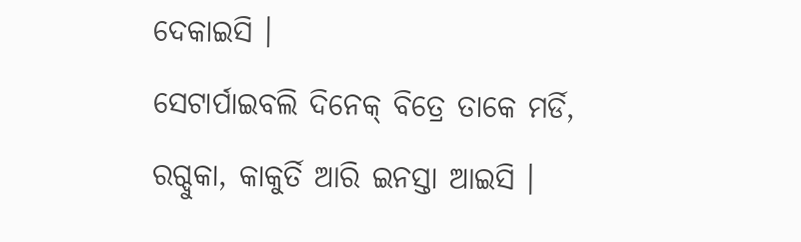ଦେକାଇସି ।
ସେଟାର୍ପାଇବଲି ଦିନେକ୍ ବିତ୍ରେ ତାକେ ମର୍ଡି, ରଗ୍ଦୁକା, କାକୁର୍ତି ଆରି ଇନସ୍ତା ଆଇସି ।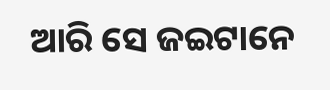ଆରି ସେ ଜଇଟାନେ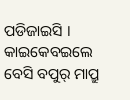ପଡିଜାଇସି । କାଇକେବଇଲେ ବେସି ବପୁର୍ ମାପ୍ରୁ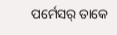ପର୍ମେସର୍ ତାକେ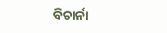ବିଚାର୍ନା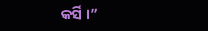କର୍ସି ।”